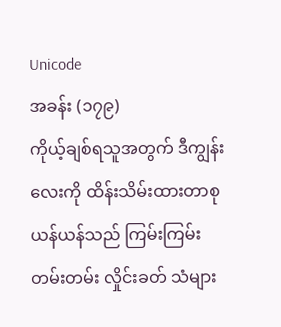Unicode
အခန်း (၁၇၉)
ကိုယ့်ချစ်ရသူအတွက် ဒီကျွန်းလေးကို ထိန်းသိမ်းထားတာစုယန်ယန်သည် ကြမ်းကြမ်းတမ်းတမ်း လှိုင်းခတ် သံများ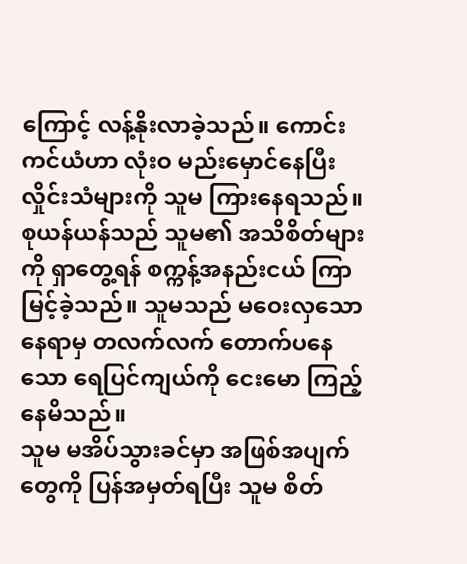ကြောင့် လန့်နိုးလာခဲ့သည်။ ကောင်းကင်ယံဟာ လုံးဝ မည်းမှောင်နေပြီး လှိုင်းသံများကို သူမ ကြားနေရသည်။
စုယန်ယန်သည် သူမ၏ အသိစိတ်များကို ရှာတွေ့ရန် စက္ကန့်အနည်းငယ် ကြာမြင့်ခဲ့သည်။ သူမသည် မဝေးလှသော နေရာမှ တလက်လက် တောက်ပနေသော ရေပြင်ကျယ်ကို ငေးမော ကြည့်နေမိသည်။
သူမ မအိပ်သွားခင်မှာ အဖြစ်အပျက်တွေကို ပြန်အမှတ်ရပြီး သူမ စိတ်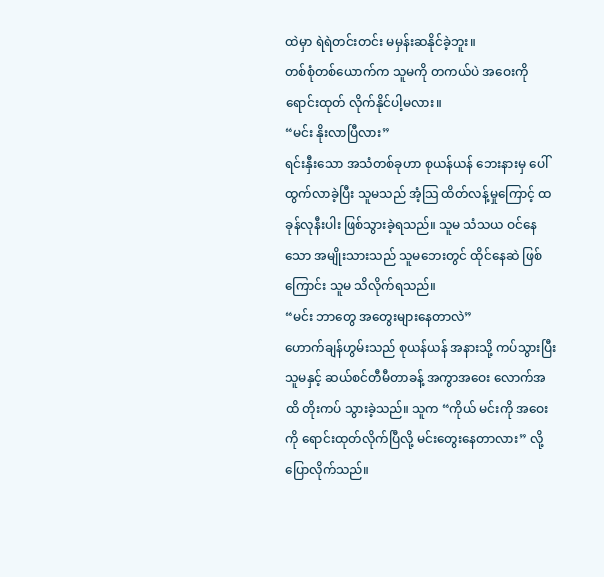ထဲမှာ ရဲရဲတင်းတင်း မမှန်းဆနိုင်ခဲ့ဘူး။
တစ်စုံတစ်ယောက်က သူမကို တကယ်ပဲ အဝေးကို ရောင်းထုတ် လိုက်နိုင်ပါ့မလား။
“မင်း နိုးလာပြီလား”
ရင်းနှီးသော အသံတစ်ခုဟာ စုယန်ယန် ဘေးနားမှ ပေါ်ထွက်လာခဲ့ပြီး သူမသည် အံ့သြ ထိတ်လန့်မှုကြောင့် ထခုန်လုနီးပါး ဖြစ်သွားခဲ့ရသည်။ သူမ သံသယ ဝင်နေသော အမျိုးသားသည် သူမဘေးတွင် ထိုင်နေဆဲ ဖြစ်ကြောင်း သူမ သိလိုက်ရသည်။
“မင်း ဘာတွေ အတွေးများနေတာလဲ”
ဟောက်ချန်ဟွမ်းသည် စုယန်ယန် အနားသို့ ကပ်သွားပြီး သူမနှင့် ဆယ်စင်တီမီတာခန့် အကွာအဝေး လောက်အထိ တိုးကပ် သွားခဲ့သည်။ သူက “ကိုယ် မင်းကို အဝေးကို ရောင်းထုတ်လိုက်ပြီလို့ မင်းတွေးနေတာလား” လို့ ပြောလိုက်သည်။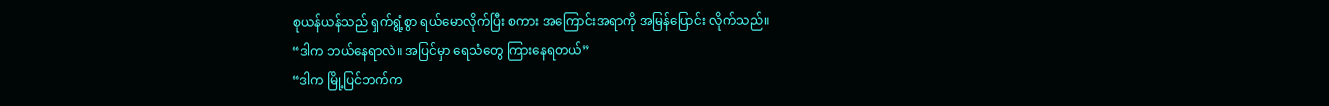စုယန်ယန်သည် ရှက်ရွံ့စွာ ရယ်မောလိုက်ပြီး စကား အကြောင်းအရာကို အမြန်ပြောင်း လိုက်သည်။
“ဒါက ဘယ်နေရာလဲ။ အပြင်မှာ ရေသံတွေ ကြားနေရတယ်”
“ဒါက မြို့ပြင်ဘက်က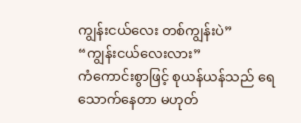ကျွန်းငယ်လေး တစ်ကျွန်းပဲ”
“ကျွန်းငယ်လေးလား”
ကံကောင်းစွာဖြင့် စုယန်ယန်သည် ရေသောက်နေတာ မဟုတ်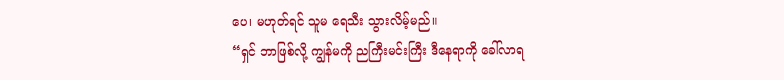ပေ၊ မဟုတ်ရင် သူမ ရေသီး သွားလိမ့်မည်။
“ရှင် ဘာဖြစ်လို့ ကျွန်မကို ညကြီးမင်းကြီး ဒီနေရာကို ခေါ်လာရ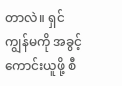တာလဲ။ ရှင် ကျွန်မကို အခွင့်ကောင်းယူဖို့ စီ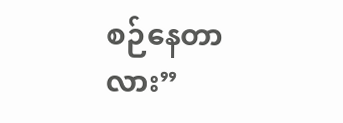စဉ်နေတာလား”